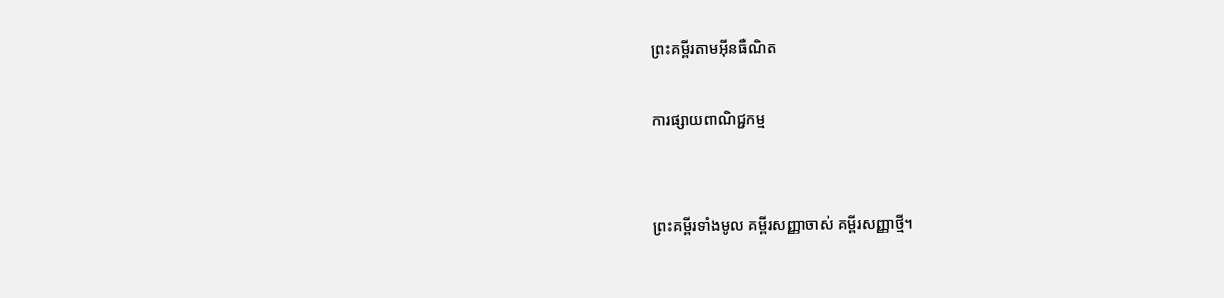ព្រះគម្ពីរតាមអ៊ីនធឺណិត

ការផ្សាយពាណិជ្ជកម្ម


ព្រះគម្ពីរទាំងមូល គម្ពីរសញ្ញាចាស់ គម្ពីរសញ្ញាថ្មី។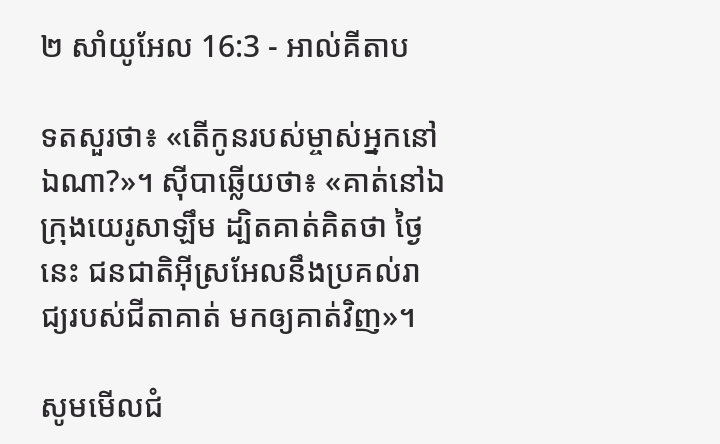២ សាំ‌យូ‌អែល 16:3 - អាល់គីតាប

ទតសួរថា៖ «តើកូនរបស់ម្ចាស់អ្នកនៅឯណា?»។ ស៊ីបាឆ្លើយថា៖ «គាត់នៅឯក្រុងយេរូ‌សាឡឹម ដ្បិតគាត់គិតថា ថ្ងៃនេះ ជន‌ជាតិអ៊ីស្រ‌អែលនឹងប្រគល់រាជ្យរបស់ជីតាគាត់ មកឲ្យគាត់វិញ»។

សូមមើលជំ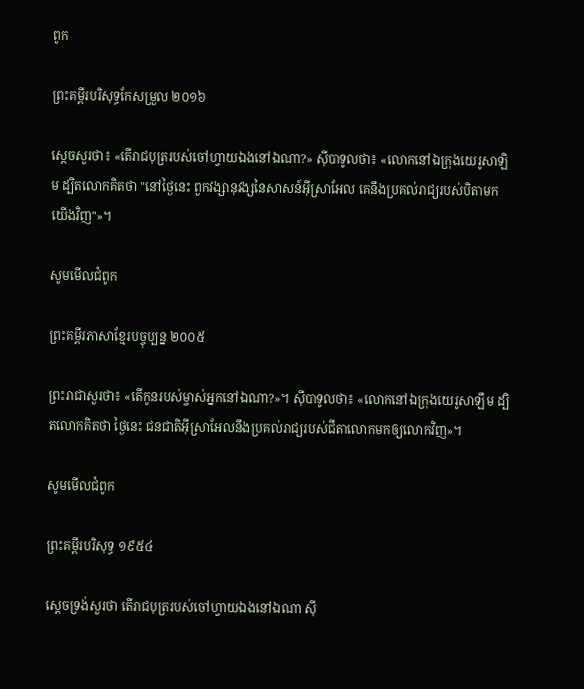ពូក

ព្រះគម្ពីរបរិសុទ្ធកែសម្រួល ២០១៦

ស្តេចសួរថា៖ «តើរាជបុត្ររបស់ចៅ‌ហ្វាយឯងនៅឯណា?» ស៊ីបាទូលថា៖ «លោកនៅឯក្រុងយេរូ‌សាឡិម ដ្បិតលោកគិតថា "នៅថ្ងៃនេះ ពួកវង្សា‌នុវង្សនៃសាសន៍អ៊ីស្រា‌អែល គេនឹងប្រគល់រាជ្យរបស់បិតាមកយើងវិញ"»។

សូមមើលជំពូក

ព្រះគម្ពីរភាសាខ្មែរបច្ចុប្បន្ន ២០០៥

ព្រះ‌រាជាសួរថា៖ «តើកូនរបស់ម្ចាស់អ្នកនៅឯណា?»។ ស៊ីបាទូលថា៖ «លោកនៅឯក្រុងយេរូ‌សាឡឹម ដ្បិតលោកគិតថា ថ្ងៃនេះ ជន‌ជាតិអ៊ីស្រា‌អែលនឹងប្រគល់រាជ្យរបស់ជីតាលោកមកឲ្យលោកវិញ»។

សូមមើលជំពូក

ព្រះគម្ពីរបរិសុទ្ធ ១៩៥៤

ស្តេចទ្រង់សួរថា តើរាជបុត្ររបស់ចៅហ្វាយឯងនៅឯណា ស៊ី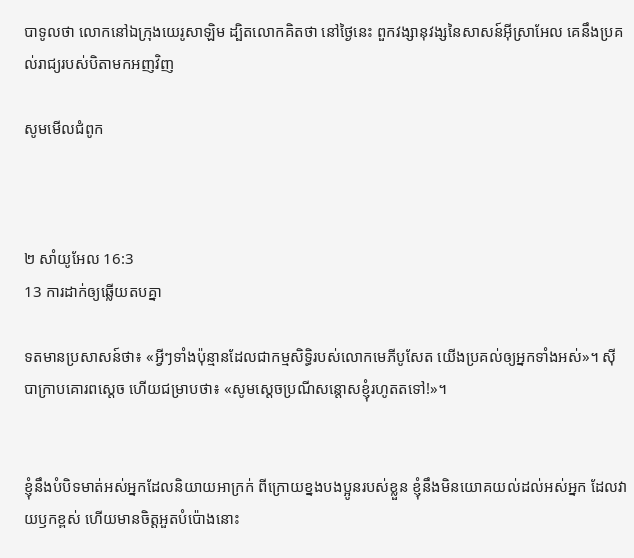បាទូលថា លោកនៅឯក្រុងយេរូ‌សាឡិម ដ្បិតលោកគិតថា នៅថ្ងៃនេះ ពួកវង្សា‌នុវង្សនៃសាសន៍អ៊ីស្រាអែល គេនឹងប្រគល់រាជ្យរបស់បិតាមកអញវិញ

សូមមើលជំពូក



២ សាំ‌យូ‌អែល 16:3
13 ការដាក់ឲ្យឆ្លើយតបគ្នា

ទតមានប្រសាសន៍ថា៖ «អ្វីៗទាំងប៉ុន្មានដែលជាកម្ម‌សិទ្ធិរបស់លោកមេភី‌បូសែត យើងប្រគល់ឲ្យអ្នកទាំងអស់»។ ស៊ីបាក្រាបគោរពស្តេច ហើយជម្រាបថា៖ «សូមស្តេចប្រណីសន្តោសខ្ញុំរហូតតទៅ!»។


ខ្ញុំនឹងបំបិទមាត់អស់អ្នកដែលនិយាយអាក្រក់ ពីក្រោយខ្នងបងប្អូនរបស់ខ្លួន ខ្ញុំនឹងមិនយោគ‌យល់ដល់អស់អ្នក ដែលវាយ‌ឫកខ្ពស់ ហើយមានចិត្តអួតបំប៉ោងនោះ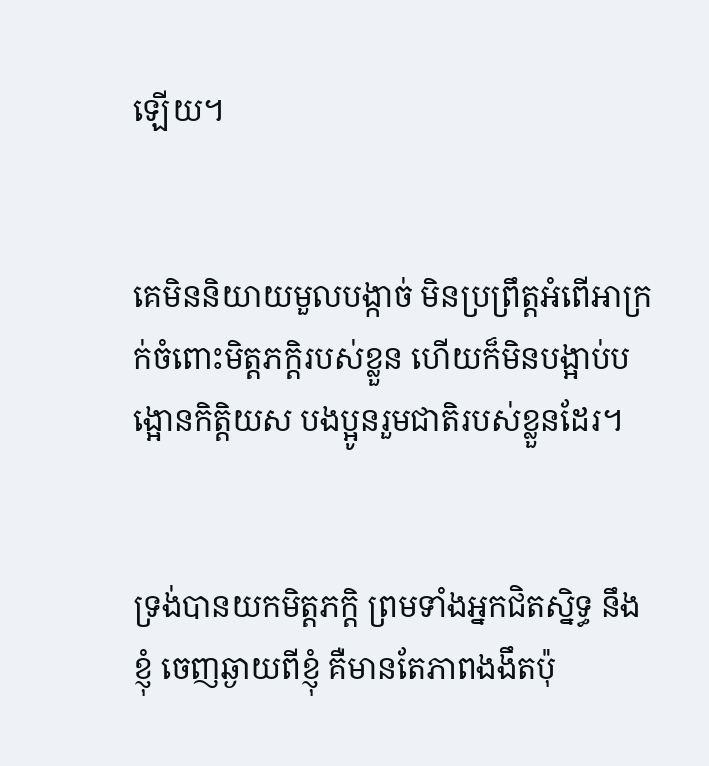ឡើយ។


គេមិននិយាយមួលបង្កាច់ មិនប្រព្រឹត្តអំពើអាក្រក់ចំពោះមិត្តភក្ដិរបស់ខ្លួន ហើយក៏មិនបង្អាប់‌បង្អោនកិត្តិយស បងប្អូនរួមជាតិរបស់ខ្លួនដែរ។


ទ្រង់បានយកមិត្ត‌ភក្ដិ ព្រមទាំងអ្នកជិត‌ស្និទ្ធ នឹងខ្ញុំ ចេញឆ្ងាយពីខ្ញុំ គឺមានតែភាពងងឹតប៉ុ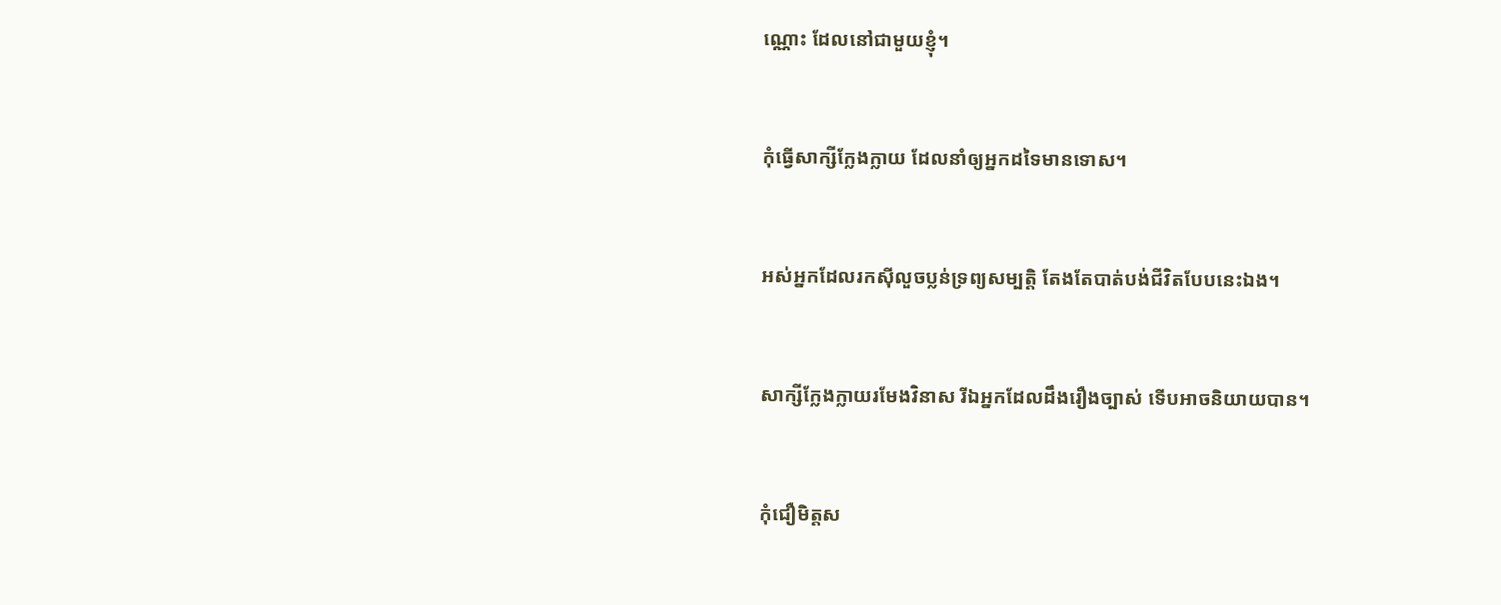ណ្ណោះ ដែលនៅជាមួយខ្ញុំ។


កុំធ្វើសាក្សីក្លែងក្លាយ ដែលនាំឲ្យអ្នកដទៃមានទោស។


អស់អ្នកដែលរកស៊ីលួចប្លន់ទ្រព្យសម្បត្តិ តែងតែបាត់បង់ជីវិតបែបនេះឯង។


សាក្សីក្លែង‌ក្លាយរមែងវិនាស រីឯអ្នកដែលដឹងរឿងច្បាស់ ទើបអាចនិយាយបាន។


កុំជឿមិត្តស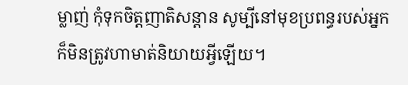ម្លាញ់ កុំទុកចិត្តញាតិ‌សន្ដាន សូម្បីនៅមុខប្រពន្ធរបស់អ្នក ក៏មិនត្រូវហាមាត់និយាយអ្វីឡើយ។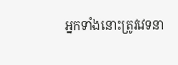អ្នកទាំងនោះត្រូវវេទនា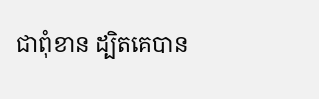ជាពុំ‌ខាន ដ្បិតគេបាន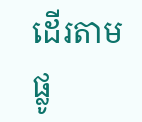ដើរតាមផ្លូ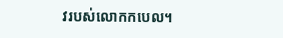វរបស់លោកកបេល។